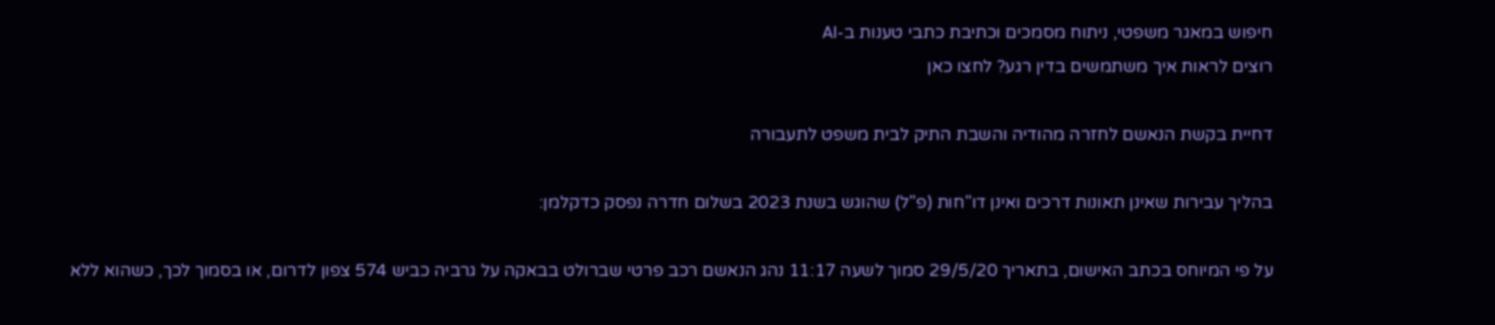חיפוש במאגר משפטי, ניתוח מסמכים וכתיבת כתבי טענות ב-AI
רוצים לראות איך משתמשים בדין רגע? לחצו כאן

דחיית בקשת הנאשם לחזרה מהודיה והשבת התיק לבית משפט לתעבורה

בהליך עבירות שאינן תאונות דרכים ואינן דו"חות (פ"ל) שהוגש בשנת 2023 בשלום חדרה נפסק כדקלמן:

על פי המיוחס בכתב האישום, בתאריך 29/5/20 סמוך לשעה 11:17 נהג הנאשם רכב פרטי שברולט בבאקה על גרביה כביש 574 צפון לדרום, או בסמוך לכך, כשהוא ללא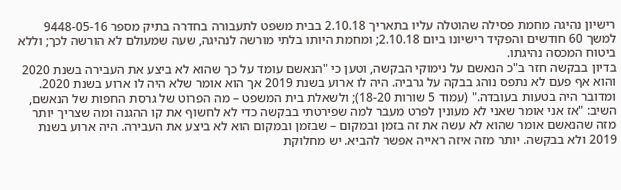רישיון נהיגה מחמת פסילה שהוטלה עליו בתאריך 2.10.18 בבית משפט לתעבורה בחדרה בתיק מספר 9448-05-16 למשך 60 חודשים והפקיד רישיונו ביום 2.10.18; ומחמת היותו בלתי מורשה לנהיגה, שעה שמעולם לא הורשה לכך; וללא ביטוח המכסה נהיגתו.
בדיון בבקשה חזר ב"כ הנאשם על נימוקי הבקשה, וטען כי "הנאשם עומד על כך שהוא לא ביצע את העבירה בשנת 2020 והוא אף פעם לא נתפס נוהג בבקה על גרביה. היה לו ארוע בשנת 2019 אך הוא אומר שלא היה לו ארוע בשנת 2020. ומדובר היה בטעות בעובדה." (עמוד 5 שורות 18-20); ולשאלת בית המשפט – מה הפרוט של גרסת החפות של הנאשם, השיב: "אז אני אומר שאני לא מעונין לפרט מעבר למה שפירטתי בבקשה כדי לא לחשוף את קו ההגנה ומה שצריך יותר מזה שהנאשם אומר שהוא לא עשה את זה בזמן ובמקום – שבזמן ובמקום הוא לא ביצע את העבירה. היה ארוע בשנת 2019 ולא בבקשה. יותר מזה איזה ראייה אפשר להביא. יש מחלוקת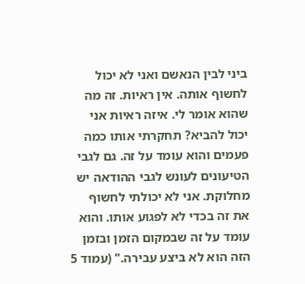ביני לבין הנאשם ואני לא יכול לחשוף אותה. אין ראיות. זה מה שהוא אומר לי. איזה ראיות אני יכול להביא? תחקרתי אותו כמה פעמים והוא עומד על זה. גם לגבי הטיעונים לעונש לגבי ההודאה יש מחלוקת. אני לא יכולתי לחשוף את זה בכדי לא לפגוע אותו. והוא עומד על זה שבמקום הזמן ובזמן הזה הוא לא ביצע עבירה." (עמוד 5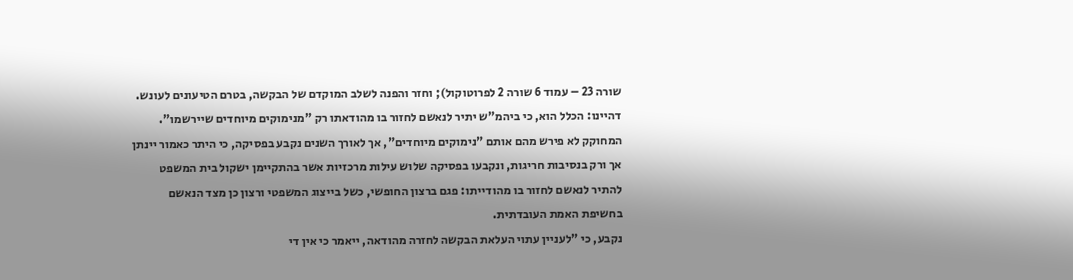שורה 23 – עמוד 6 שורה 2 לפרוטוקול); וחזר והפנה לשלב המוקדם של הבקשה, בטרם הטיעונים לעונש.
דהיינו: הכלל הוא, כי ביהמ"ש יתיר לנאשם לחזור בו מהודאתו רק "מנימוקים מיוחדים שיירשמו". המחוקק לא פירש מהם אותם "נימוקים מיוחדים", אך לאורך השנים נקבע בפסיקה, כי היתר כאמור יינתן אך ורק בנסיבות חריגות, ונקבעו בפסיקה שלוש עילות מרכזיות אשר בהתקיימן ישקול בית המשפט להתיר לנאשם לחזור בו מהודייתו: פגם ברצון החופשי, כשל בייצוג המשפטי ורצון כן מצד הנאשם בחשיפת האמת העובדתית.
נקבע, כי "לעניין עתוי העלאת הבקשה לחזרה מהודאה, ייאמר כי אין די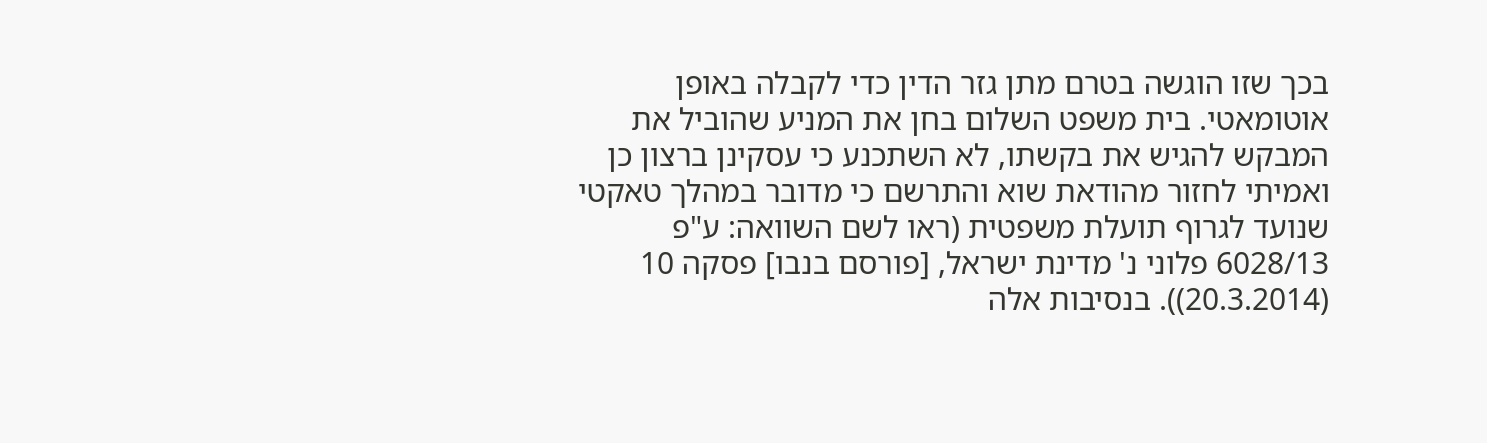בכך שזו הוגשה בטרם מתן גזר הדין כדי לקבלה באופן אוטומאטי. בית משפט השלום בחן את המניע שהוביל את המבקש להגיש את בקשתו, לא השתכנע כי עסקינן ברצון כן ואמיתי לחזור מהודאת שוא והתרשם כי מדובר במהלך טאקטי שנועד לגרוף תועלת משפטית (ראו לשם השוואה: ע"פ 6028/13 פלוני נ' מדינת ישראל, [פורסם בנבו] פסקה 10 (20.3.2014)). בנסיבות אלה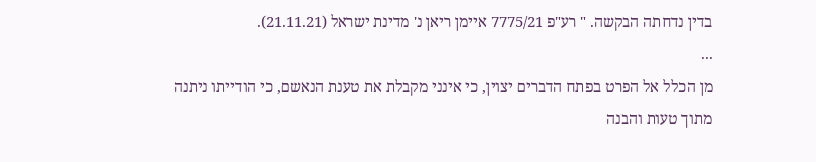בדין נדחתה הבקשה. " רע"פ 7775/21 איימן ריאן נ' מדינת ישראל (21.11.21).
...
מן הכלל אל הפרט בפתח הדברים יצוין, כי אינני מקבלת את טענת הנאשם, כי הודייתו ניתנה מתוך טעות והבנה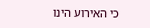כי האירוע הינו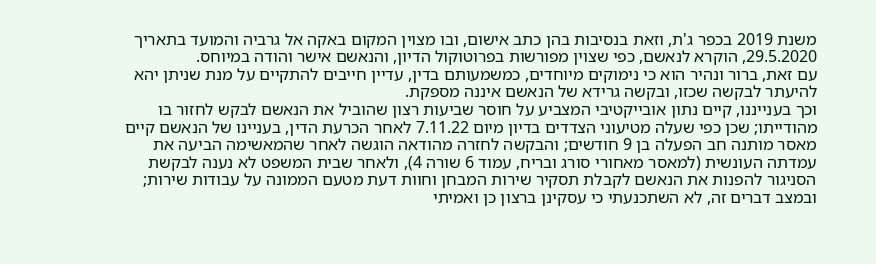משנת 2019 בכפר ג'ת, וזאת בנסיבות בהן כתב אישום, ובו מצוין המקום באקה אל גרביה והמועד בתאריך 29.5.2020, הוקרא לנאשם, כפי שצוין מפורשות בפרוטוקול הדיון, והנאשם אישר והודה במיוחס.
עם זאת, ברור ונהיר הוא כי נימוקים מיוחדים, כמשמעותם בדין, עדיין חייבים להתקיים על מנת שניתן יהא להיעתר לבקשה שכזו, ובקשה גרידא של הנאשם איננה מספקת.
וכך בענייננו, קיים נתון אובייקטיבי המצביע על חוסר שביעות רצון שהוביל את הנאשם לבקש לחזור בו מהודייתו; שכן כפי שעלה מטיעוני הצדדים בדיון מיום 7.11.22 לאחר הכרעת הדין, בעניינו של הנאשם קיים מאסר מותנה חב הפעלה בן 9 חודשים; והבקשה לחזרה מהודאה הוגשה לאחר שהמאשימה הביעה את עמדתה העונשית (למאסר מאחורי סורג ובריח, עמוד 6 שורה 4), ולאחר שבית המשפט לא נענה לבקשת הסניגור להפנות את הנאשם לקבלת תסקיר שירות המבחן וחוות דעת מטעם הממונה על עבודות שירות; ובמצב דברים זה, לא השתכנעתי כי עסקינן ברצון כן ואמיתי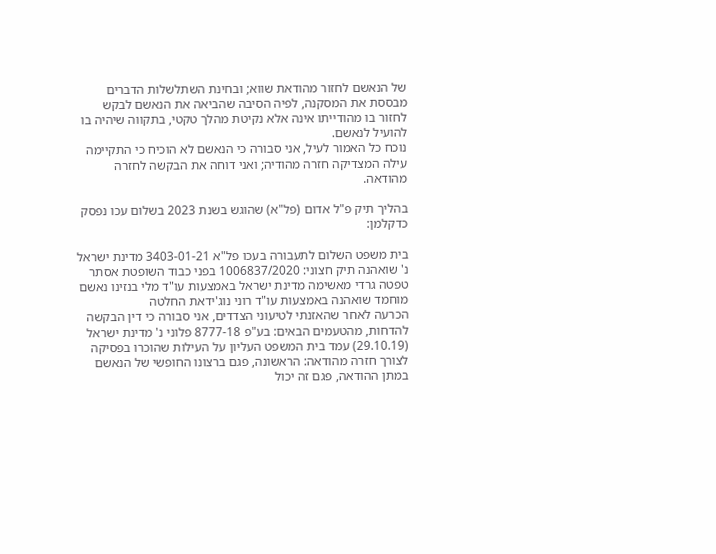של הנאשם לחזור מהודאת שווא; ובחינת השתלשלות הדברים מבססת את המסקנה, לפיה הסיבה שהביאה את הנאשם לבקש לחזור בו מהודייתו אינה אלא נקיטת מהלך טקטי, בתקווה שיהיה בו להועיל לנאשם.
נוכח כל האמור לעיל, אני סבורה כי הנאשם לא הוכיח כי התקיימה עילה המצדיקה חזרה מהודיה; ואני דוחה את הבקשה לחזרה מהודאה.

בהליך תיק פ"ל אדום (פל"א) שהוגש בשנת 2023 בשלום עכו נפסק כדקלמן:

בית משפט השלום לתעבורה בעכו פל"א 3403-01-21 מדינת ישראל נ' שואהנה תיק חצוני: 1006837/2020 בפני כבוד השופטת אסתר טפטה גרדי מאשימה מדינת ישראל באמצעות עו"ד מלי בנזינו נאשם מוחמד שואהנה באמצעות עו"ד רוני נוג'ידאת החלטה
הכרעה לאחר שהאזנתי לטיעוני הצדדים, אני סבורה כי דין הבקשה להדחות, מהטעמים הבאים: בע"פ 8777-18 פלוני נ' מדינת ישראל (29.10.19) עמד בית המשפט העליון על העילות שהוכרו בפסיקה לצורך חזרה מהודאה: הראשונה, פגם ברצונו החופשי של הנאשם במתן ההודאה, פגם זה יכול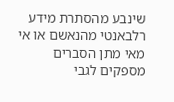שינבע מהסתרת מידע רלבאנטי מהנאשם או אי מאי מתן הסברים מספקים לגבי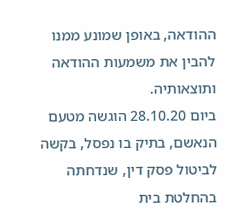ההודאה, באופן שמונע ממנו להבין את משמעות ההודאה ותוצאותיה.
ביום 28.10.20 הוגשה מטעם הנאשם, בתיק בו נפסל, בקשה לביטול פסק דין, שנדחתה בהחלטת בית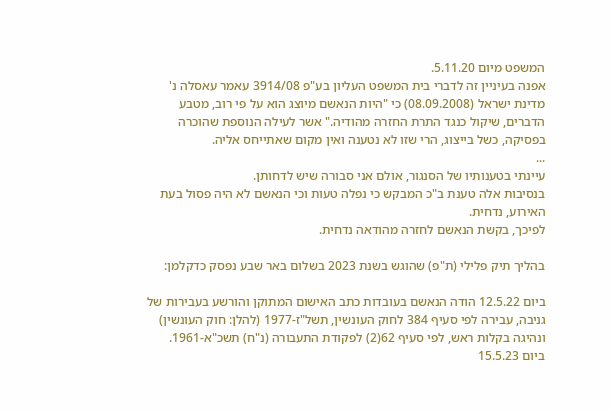המשפט מיום 5.11.20.
אפנה בעיניין זה לדברי בית המשפט העליון בע"פ 3914/08 עאמר עאסלה נ' מדינת ישראל (08.09.2008) כי "היות הנאשם מיוצג הוא על פי רוב, מטבע הדברים, שיקול כנגד התרת החזרה מהודיה." אשר לעילה הנוספת שהוכרה בפסיקה, כשל בייצוג, הרי שזו לא נטענה ואין מקום שאתייחס אליה.
...
עיינתי בטענותיו של הסנגור, אולם אני סבורה שיש לדחותן.
בנסיבות אלה טענת ב"כ המבקש כי נפלה טעות וכי הנאשם לא היה פסול בעת האירוע, נדחית.
לפיכך, בקשת הנאשם לחזרה מהודאה נדחית.

בהליך תיק פלילי (ת"פ) שהוגש בשנת 2023 בשלום באר שבע נפסק כדקלמן:

ביום 12.5.22 הודה הנאשם בעובדות כתב האישום המתוקן והורשע בעבירות של גניבה, עבירה לפי סעיף 384 לחוק העונשין, תשל"ז-1977 (להלן: חוק העונשין) ונהיגה בקלות ראש, לפי סעיף 62(2) לפקודת התעבורה (נ"ח) תשכ"א-1961.
ביום 15.5.23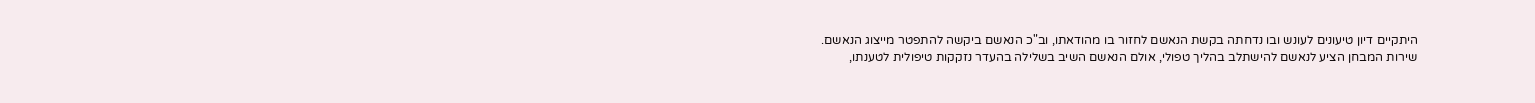היתקיים דיון טיעונים לעונש ובו נדחתה בקשת הנאשם לחזור בו מהודאתו, וב"כ הנאשם ביקשה להתפטר מייצוג הנאשם.
שירות המבחן הציע לנאשם להישתלב בהליך טפולי, אולם הנאשם השיב בשלילה בהעדר נזקקות טיפולית לטענתו,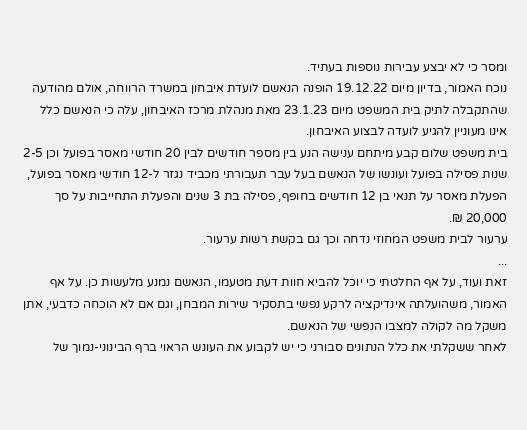ומסר כי לא יבצע עבירות נוספות בעתיד.
נוכח האמור, בדיון מיום 19.12.22 הופנה הנאשם לועדת איבחון במשרד הרווחה, אולם מהודעה שהתקבלה לתיק בית המשפט מיום 23.1.23 מאת מנהלת מרכז האיבחון, עלה כי הנאשם כלל אינו מעוניין להגיע לועדה לבצוע האיבחון.
בית משפט שלום קבע מיתחם ענישה הנע בין מספר חודשים לבין 20 חודשי מאסר בפועל וכן 2-5 שנות פסילה בפועל ועונשו של הנאשם בעל עבר תעבורתי מכביד נגזר ל-12 חודשי מאסר בפועל, הפעלת מאסר על תנאי בן 12 חודשים בחופף, פסילה בת 3 שנים והפעלת התחייבות על סך 20,000 ₪.
ערעור לבית משפט המחוזי נדחה וכך גם בקשת רשות ערעור.
...
זאת ועוד, על אף החלטתי כי יוכל להביא חוות דעת מטעמו, הנאשם נמנע מלעשות כן. על אף האמור, משהועלתה אינדיקציה לרקע נפשי בתסקיר שירות המבחן, וגם אם לא הוכחה כדבעי, אתן משקל מה לקולה למצבו הנפשי של הנאשם.
לאחר ששקלתי את כלל הנתונים סבורני כי יש לקבוע את העונש הראוי ברף הבינוני-נמוך של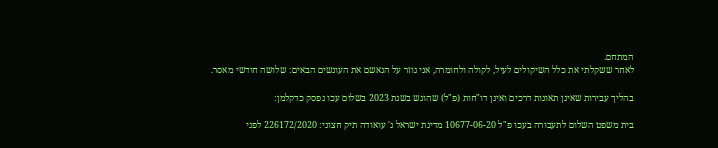המתחם.
לאחר ששקלתי את כלל השיקולים לעיל, לקולה ולחומרה, אני גוזר על הנאשם את העונשים הבאים: שלושה חודשי מאסר.

בהליך עבירות שאינן תאונות דרכים ואינן דו"חות (פ"ל) שהוגש בשנת 2023 בשלום עכו נפסק כדקלמן:

בית משפט השלום לתעבורה בעכו פ"ל 10677-06-20 מדינת ישראל נ' עואודה תיק חצוני: 226172/2020 לפני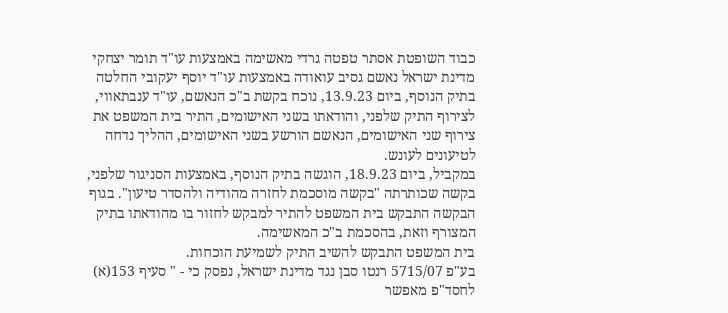כבוד השופטת אסתר טפטה גרדי מאשימה באמצעות עו"ד תומר יצחקי מדינת ישראל נאשם גסיב עואודה באמצעות עו"ד יוסף יעקובי החלטה
בתיק הנוסף, ביום 13.9.23, נוכח בקשת ב"כ הנאשם, עו"ד ענבתאווי, לצירוף התיק שלפני, והודאתו בשני האישומים, התיר בית המשפט את צירוף שני האישומים, הנאשם הורשע בשני האישומים, ההליך נדחה לטיעונים לעונש.
במקביל, ביום 18.9.23, הוגשה בתיק הנוסף, באמצעות הסניגור שלפני, בקשה שכותרתה "בקשה מוסכמת לחזרה מהודיה ולהסדר טיעון". בגוף הבקשה התבקש בית המשפט להתיר למבקש לחזור בו מהודאתו בתיק המצורף וזאת, בהסכמת ב"כ המאשימה.
בית המשפט התבקש להשיב התיק לשמיעת הוכחות.
בע"פ 5715/07 רנטו סבן נגד מדינת ישראל, נפסק כי - " סעיף 153(א) לחסד"פ מאפשר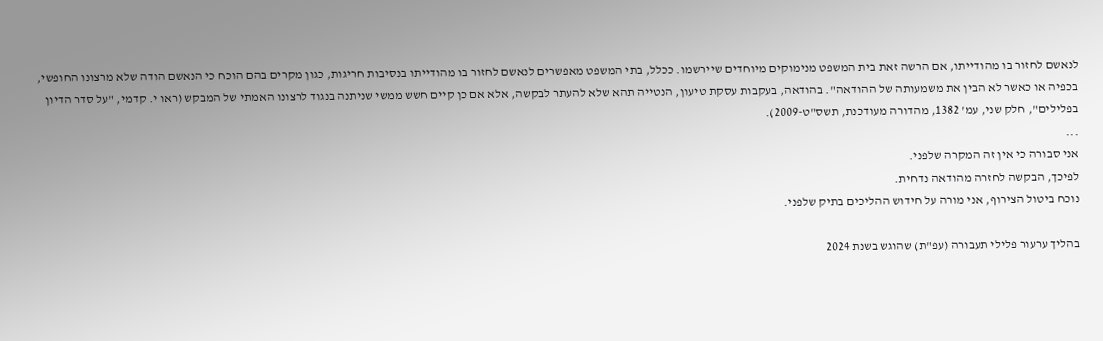לנאשם לחזור בו מהודייתו, אם הרשה זאת בית המשפט מנימוקים מיוחדים שיירשמו. ככלל, בתי המשפט מאפשרים לנאשם לחזור בו מהודייתו בנסיבות חריגות, כגון מקרים בהם הוכח כי הנאשם הודה שלא מרצונו החופשי, בכפיה או כאשר לא הבין את משמעותה של ההודאה". בהודאה, בעקבות עסקת טיעון, הנטייה תהא שלא להעתר לבקשה, אלא אם כן קיים חשש ממשי שניתנה בנגוד לרצונו האמתי של המבקש (ראו י. קדמי, "על סדר הדיון בפלילים", חלק שני, עמ' 1382, מהדורה מעודכנת, תשס"ט-2009).
...
אני סבורה כי אין זה המקרה שלפני.
לפיכך, הבקשה לחזרה מהודאה נדחית.
נוכח ביטול הצירוף, אני מורה על חידוש ההליכים בתיק שלפני.

בהליך ערעור פלילי תעבורה (עפ"ת) שהוגש בשנת 2024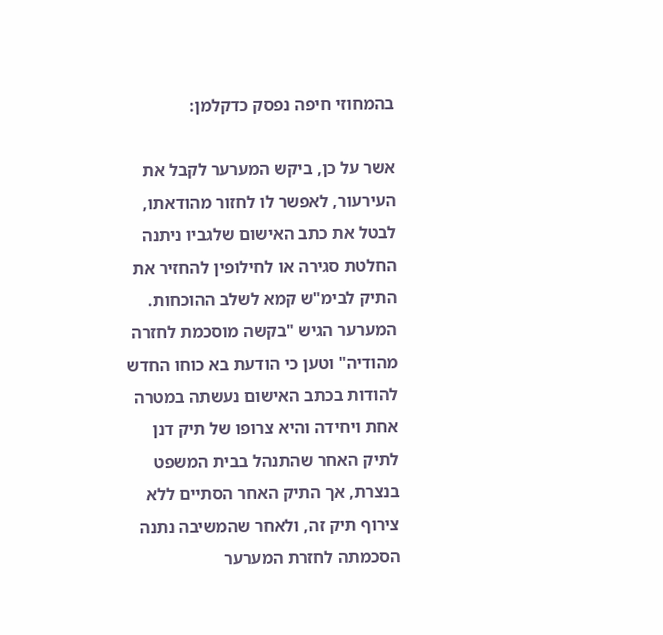בהמחוזי חיפה נפסק כדקלמן:

אשר על כן, ביקש המערער לקבל את העירעור, לאפשר לו לחזור מהודאתו, לבטל את כתב האישום שלגביו ניתנה החלטת סגירה או לחילופין להחזיר את התיק לבימ"ש קמא לשלב ההוכחות.
המערער הגיש "בקשה מוסכמת לחזרה מהודיה" וטען כי הודעת בא כוחו החדש להודות בכתב האישום נעשתה במטרה אחת ויחידה והיא צרופו של תיק דנן לתיק האחר שהתנהל בבית המשפט בנצרת, אך התיק האחר הסתיים ללא צירוף תיק זה, ולאחר שהמשיבה נתנה הסכמתה לחזרת המערער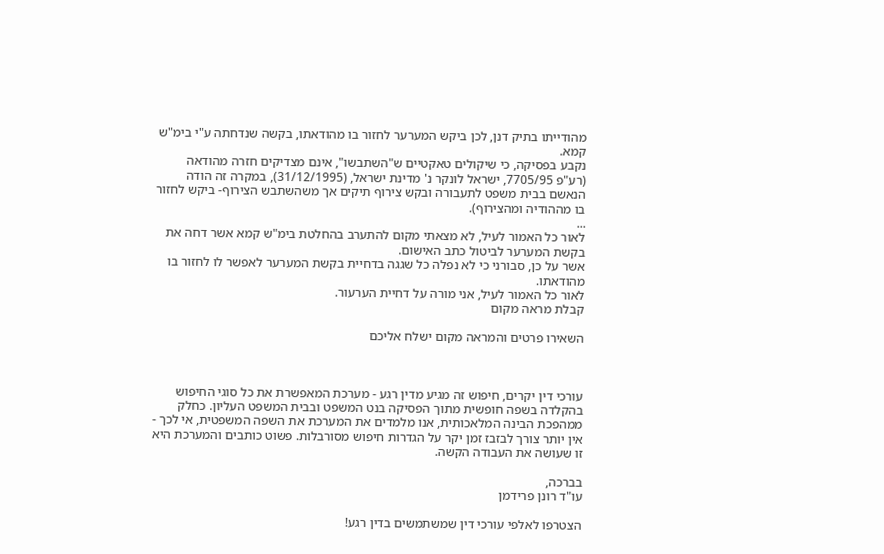מהודייתו בתיק דנן, לכן ביקש המערער לחזור בו מהודאתו, בקשה שנדחתה ע"י בימ"ש קמא.
נקבע בפסיקה, כי שיקולים טאקטיים ש"השתבשו", אינם מצדיקים חזרה מהודאה (רע"פ 7705/95, ישראל לונקר נ' מדינת ישראל, (31/12/1995), במקרה זה הודה הנאשם בבית משפט לתעבורה ובקש צירוף תיקים אך משהשתבש הצירוף- ביקש לחזור בו מההודיה ומהצירוף).
...
לאור כל האמור לעיל, לא מצאתי מקום להתערב בהחלטת בימ"ש קמא אשר דחה את בקשת המערער לביטול כתב האישום.
אשר על כן, סבורני כי לא נפלה כל שגגה בדחיית בקשת המערער לאפשר לו לחזור בו מהודאתו.
לאור כל האמור לעיל, אני מורה על דחיית הערעור.
קבלת מראה מקום

השאירו פרטים והמראה מקום ישלח אליכם



עורכי דין יקרים, חיפוש זה מגיע מדין רגע - מערכת המאפשרת את כל סוגי החיפוש בהקלדה בשפה חופשית מתוך הפסיקה בנט המשפט ובבית המשפט העליון. כחלק ממהפכת הבינה המלאכותית, אנו מלמדים את המערכת את השפה המשפטית, אי לכך - אין יותר צורך לבזבז זמן יקר על הגדרות חיפוש מסורבלות. פשוט כותבים והמערכת היא זו שעושה את העבודה הקשה.

בברכה,
עו"ד רונן פרידמן

הצטרפו לאלפי עורכי דין שמשתמשים בדין רגע!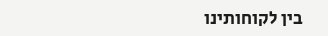בין לקוחותינו